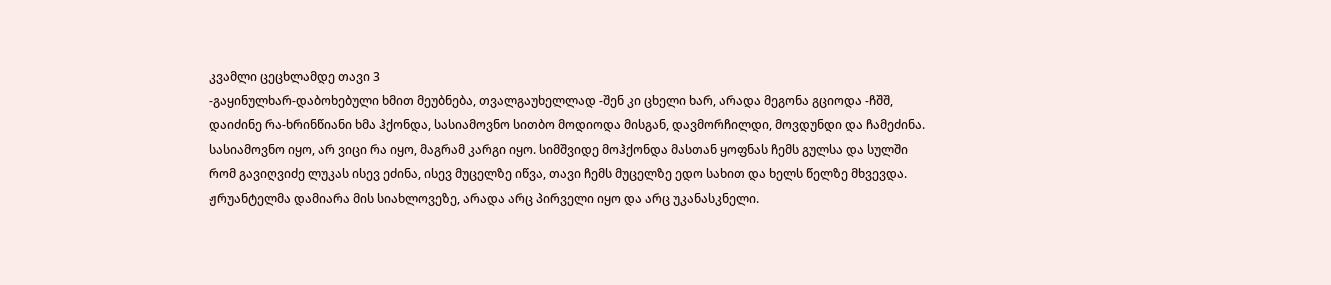კვამლი ცეცხლამდე თავი 3
-გაყინულხარ-დაბოხებული ხმით მეუბნება, თვალგაუხელლად -შენ კი ცხელი ხარ, არადა მეგონა გციოდა -ჩშშ, დაიძინე რა-ხრინწიანი ხმა ჰქონდა, სასიამოვნო სითბო მოდიოდა მისგან, დავმორჩილდი, მოვდუნდი და ჩამეძინა. სასიამოვნო იყო, არ ვიცი რა იყო, მაგრამ კარგი იყო. სიმშვიდე მოჰქონდა მასთან ყოფნას ჩემს გულსა და სულში რომ გავიღვიძე ლუკას ისევ ეძინა, ისევ მუცელზე იწვა, თავი ჩემს მუცელზე ედო სახით და ხელს წელზე მხვევდა. ჟრუანტელმა დამიარა მის სიახლოვეზე, არადა არც პირველი იყო და არც უკანასკნელი.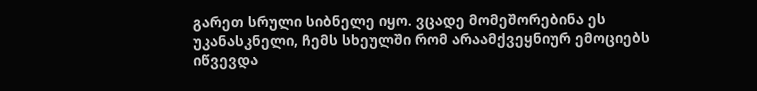გარეთ სრული სიბნელე იყო. ვცადე მომეშორებინა ეს უკანასკნელი, ჩემს სხეულში რომ არაამქვეყნიურ ემოციებს იწვევდა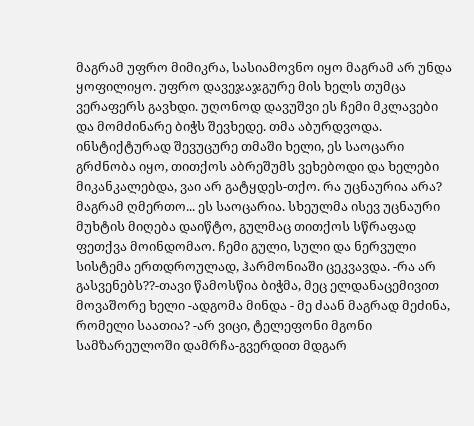მაგრამ უფრო მიმიკრა, სასიამოვნო იყო მაგრამ არ უნდა ყოფილიყო. უფრო დავეჯაჯგურე მის ხელს თუმცა ვერაფერს გავხდი. უღონოდ დავუშვი ეს ჩემი მკლავები და მომძინარე ბიჭს შევხედე. თმა აბურდვოდა. ინსტიქტურად შევუცურე თმაში ხელი, ეს საოცარი გრძნობა იყო, თითქოს აბრეშუმს ვეხებოდი და ხელები მიკანკალებდა, ვაი არ გატყდეს-თქო. რა უცნაურია არა? მაგრამ ღმერთო... ეს საოცარია. სხეულმა ისევ უცნაური მუხტის მიღება დაიწტო, გულმაც თითქოს სწრაფად ფეთქვა მოინდომაო. ჩემი გული, სული და ნერვული სისტემა ერთდროულად, ჰარმონიაში ცეკვავდა. -რა არ გასვენებს??-თავი წამოსწია ბიჭმა, მეც ელდანაცემივით მოვაშორე ხელი -ადგომა მინდა - მე ძაან მაგრად მეძინა, რომელი საათია? -არ ვიცი, ტელეფონი მგონი სამზარეულოში დამრჩა-გვერდით მდგარ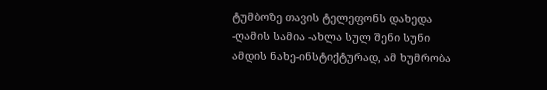ტუმბოზე თავის ტელეფონს დახედა -ღამის სამია -ახლა სულ შენი სუნი ამდის ნახე-ინსტიქტურად, ამ ხუმრობა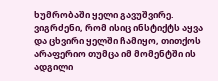ხუმრობაში ყელი გავუშვირე. ვიგრძენი, რომ ისიც ინსტიქტს აყვა და ცხვირი ყელში ჩამიყო, თითქოს არაფერიო თუმცა იმ მომენტში ის ადგილი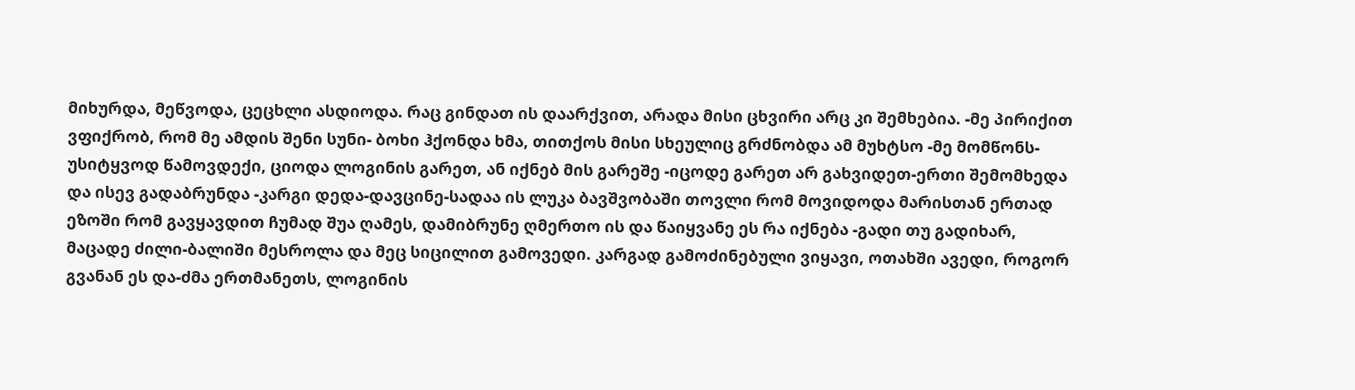მიხურდა, მეწვოდა, ცეცხლი ასდიოდა. რაც გინდათ ის დაარქვით, არადა მისი ცხვირი არც კი შემხებია. -მე პირიქით ვფიქრობ, რომ მე ამდის შენი სუნი- ბოხი ჰქონდა ხმა, თითქოს მისი სხეულიც გრძნობდა ამ მუხტსო -მე მომწონს-უსიტყვოდ წამოვდექი, ციოდა ლოგინის გარეთ, ან იქნებ მის გარეშე -იცოდე გარეთ არ გახვიდეთ-ერთი შემომხედა და ისევ გადაბრუნდა -კარგი დედა-დავცინე-სადაა ის ლუკა ბავშვობაში თოვლი რომ მოვიდოდა მარისთან ერთად ეზოში რომ გავყავდით ჩუმად შუა ღამეს, დამიბრუნე ღმერთო ის და წაიყვანე ეს რა იქნება -გადი თუ გადიხარ, მაცადე ძილი-ბალიში მესროლა და მეც სიცილით გამოვედი. კარგად გამოძინებული ვიყავი, ოთახში ავედი, როგორ გვანან ეს და-ძმა ერთმანეთს, ლოგინის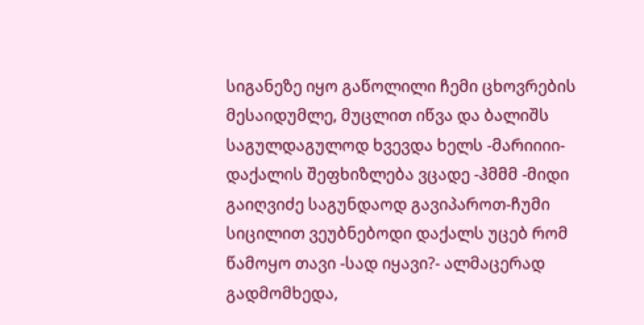სიგანეზე იყო გაწოლილი ჩემი ცხოვრების მესაიდუმლე, მუცლით იწვა და ბალიშს საგულდაგულოდ ხვევდა ხელს -მარიიიი- დაქალის შეფხიზლება ვცადე -ჰმმმ -მიდი გაიღვიძე საგუნდაოდ გავიპაროთ-ჩუმი სიცილით ვეუბნებოდი დაქალს უცებ რომ წამოყო თავი -სად იყავი?- ალმაცერად გადმომხედა,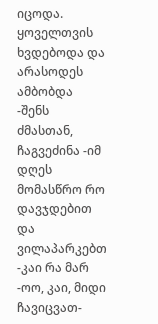იცოდა. ყოველთვის ხვდებოდა და არასოდეს ამბობდა -შენს ძმასთან, ჩაგვეძინა -იმ დღეს მომასწრო რო დავჯდებით და ვილაპარკებთ -კაი რა მარ -ოო, კაი, მიდი ჩავიცვათ-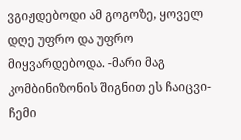ვგიჟდებოდი ამ გოგოზე, ყოველ დღე უფრო და უფრო მიყვარდებოდა. -მარი მაგ კომბინიზონის შიგნით ეს ჩაიცვი-ჩემი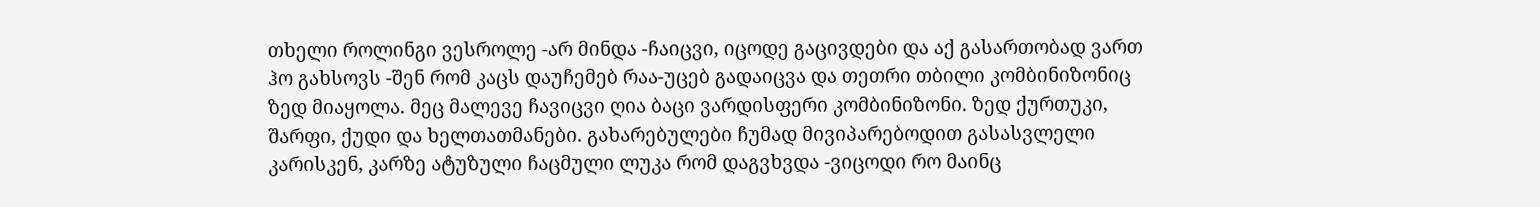თხელი როლინგი ვესროლე -არ მინდა -ჩაიცვი, იცოდე გაცივდები და აქ გასართობად ვართ ჰო გახსოვს -შენ რომ კაცს დაუჩემებ რაა-უცებ გადაიცვა და თეთრი თბილი კომბინიზონიც ზედ მიაყოლა. მეც მალევე ჩავიცვი ღია ბაცი ვარდისფერი კომბინიზონი. ზედ ქურთუკი, შარფი, ქუდი და ხელთათმანები. გახარებულები ჩუმად მივიპარებოდით გასასვლელი კარისკენ, კარზე ატუზული ჩაცმული ლუკა რომ დაგვხვდა -ვიცოდი რო მაინც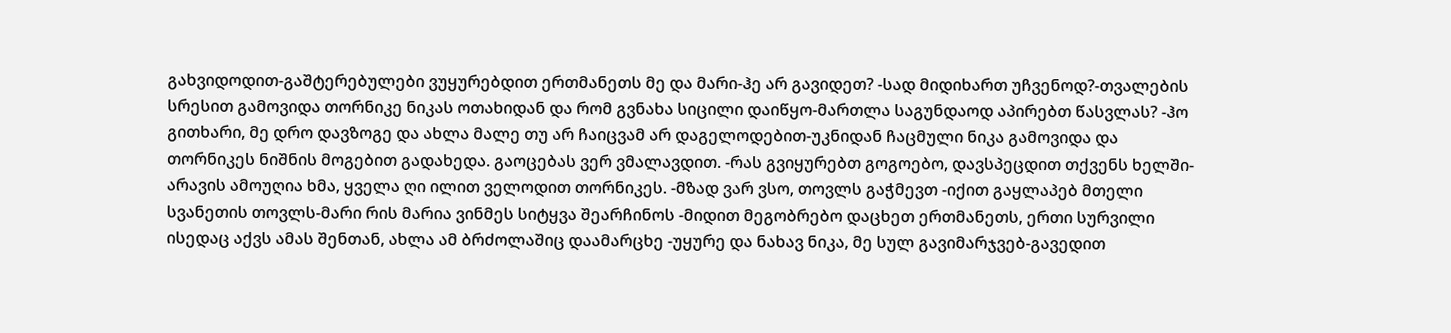გახვიდოდით-გაშტერებულები ვუყურებდით ერთმანეთს მე და მარი-ჰე არ გავიდეთ? -სად მიდიხართ უჩვენოდ?-თვალების სრესით გამოვიდა თორნიკე ნიკას ოთახიდან და რომ გვნახა სიცილი დაიწყო-მართლა საგუნდაოდ აპირებთ წასვლას? -ჰო გითხარი, მე დრო დავზოგე და ახლა მალე თუ არ ჩაიცვამ არ დაგელოდებით-უკნიდან ჩაცმული ნიკა გამოვიდა და თორნიკეს ნიშნის მოგებით გადახედა. გაოცებას ვერ ვმალავდით. -რას გვიყურებთ გოგოებო, დავსპეცდით თქვენს ხელში-არავის ამოუღია ხმა, ყველა ღი ილით ველოდით თორნიკეს. -მზად ვარ ვსო, თოვლს გაჭმევთ -იქით გაყლაპებ მთელი სვანეთის თოვლს-მარი რის მარია ვინმეს სიტყვა შეარჩინოს -მიდით მეგობრებო დაცხეთ ერთმანეთს, ერთი სურვილი ისედაც აქვს ამას შენთან, ახლა ამ ბრძოლაშიც დაამარცხე -უყურე და ნახავ ნიკა, მე სულ გავიმარჯვებ-გავედით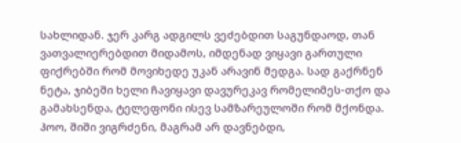სახლიდან. ჯერ კარგ ადგილს ვეძებდით საგუნდაოდ, თან ვათვალიერებდით მიდამოს, იმდენად ვიყავი გართული ფიქრებში რომ მოვიხედე უკან არავინ მედგა. სად გაქრნენ ნეტა, ჯიბეში ხელი ჩავიყავი დავურეკავ რომელიმეს-თქო და გამახსენდა, ტელეფონი ისევ სამზარეულოში რომ მქონდა. ჰოო, შიში ვიგრძენი, მაგრამ არ დავნებდი,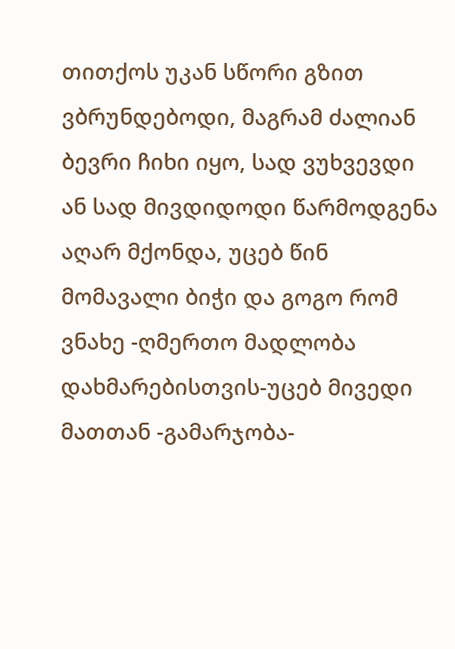თითქოს უკან სწორი გზით ვბრუნდებოდი, მაგრამ ძალიან ბევრი ჩიხი იყო, სად ვუხვევდი ან სად მივდიდოდი წარმოდგენა აღარ მქონდა, უცებ წინ მომავალი ბიჭი და გოგო რომ ვნახე -ღმერთო მადლობა დახმარებისთვის-უცებ მივედი მათთან -გამარჯობა-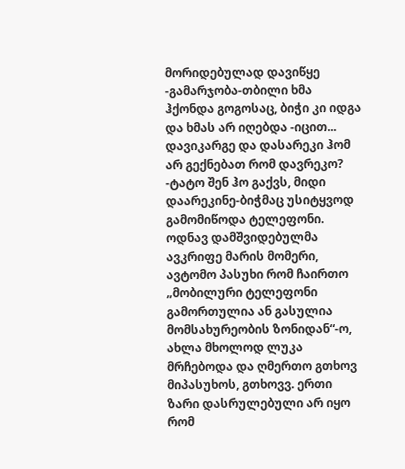მორიდებულად დავიწყე -გამარჯობა-თბილი ხმა ჰქონდა გოგოსაც, ბიჭი კი იდგა და ხმას არ იღებდა -იცით... დავიკარგე და დასარეკი ჰომ არ გექნებათ რომ დავრეკო? -ტატო შენ ჰო გაქვს, მიდი დაარეკინე-ბიჭმაც უსიტყვოდ გამომიწოდა ტელეფონი. ოდნავ დამშვიდებულმა ავკრიფე მარის მომერი, ავტომო პასუხი რომ ჩაირთო „მობილური ტელეფონი გამორთულია ან გასულია მომსახურეობის ზონიდან“-ო, ახლა მხოლოდ ლუკა მრჩებოდა და ღმერთო გთხოვ მიპასუხოს, გთხოვვ. ერთი ზარი დასრულებული არ იყო რომ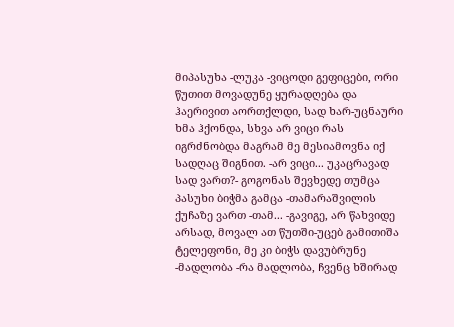მიპასუხა -ლუკა -ვიცოდი გეფიცები, ორი წუთით მოვადუნე ყურადღება და ჰაერივით აორთქლდი, სად ხარ-უცნაური ხმა ჰქონდა, სხვა არ ვიცი რას იგრძნობდა მაგრამ მე მესიამოვნა იქ სადღაც შიგნით. -არ ვიცი... უკაცრავად სად ვართ?- გოგონას შევხედე თუმცა პასუხი ბიჭმა გამცა -თამარაშვილის ქუჩაზე ვართ -თამ... -გავიგე, არ წახვიდე არსად, მოვალ ათ წუთში-უცებ გამითიშა ტელეფონი, მე კი ბიჭს დავუბრუნე -მადლობა -რა მადლობა, ჩვენც ხშირად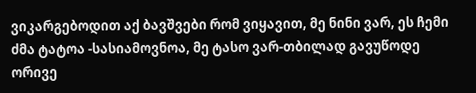ვიკარგებოდით აქ ბავშვები რომ ვიყავით, მე ნინი ვარ, ეს ჩემი ძმა ტატოა -სასიამოვნოა, მე ტასო ვარ-თბილად გავუწოდე ორივე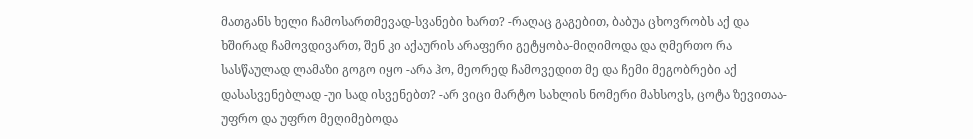მათგანს ხელი ჩამოსართმევად-სვანები ხართ? -რაღაც გაგებით, ბაბუა ცხოვრობს აქ და ხშირად ჩამოვდივართ, შენ კი აქაურის არაფერი გეტყობა-მიღიმოდა და ღმერთო რა სასწაულად ლამაზი გოგო იყო -არა ჰო, მეორედ ჩამოვედით მე და ჩემი მეგობრები აქ დასასვენებლად -უი სად ისვენებთ? -არ ვიცი მარტო სახლის ნომერი მახსოვს, ცოტა ზევითაა-უფრო და უფრო მეღიმებოდა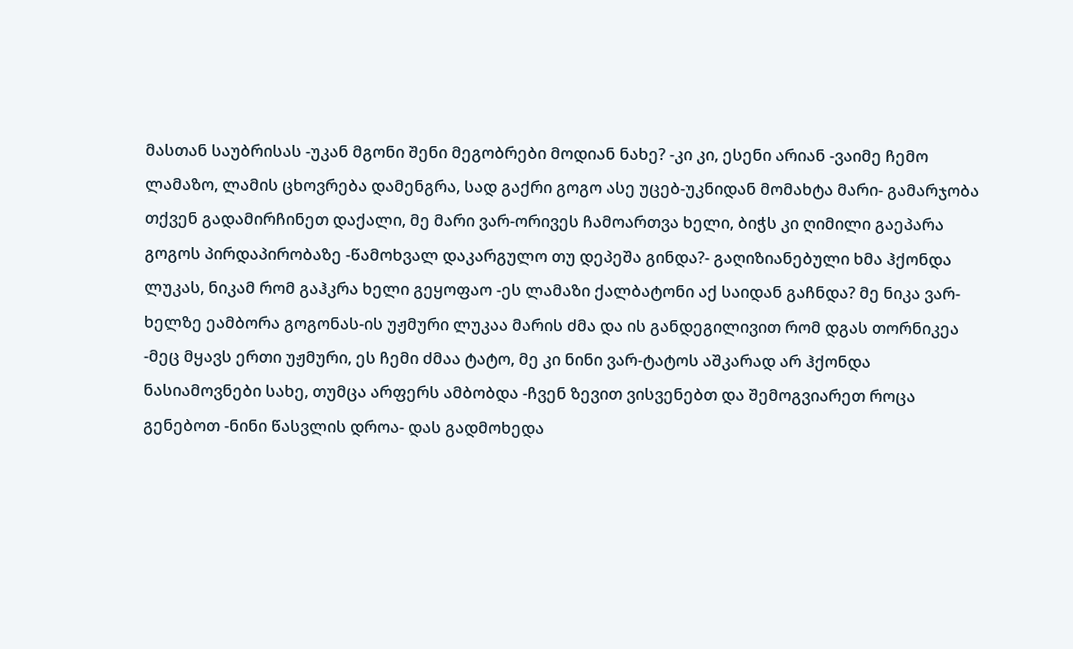მასთან საუბრისას -უკან მგონი შენი მეგობრები მოდიან ნახე? -კი კი, ესენი არიან -ვაიმე ჩემო ლამაზო, ლამის ცხოვრება დამენგრა, სად გაქრი გოგო ასე უცებ-უკნიდან მომახტა მარი- გამარჯობა თქვენ გადამირჩინეთ დაქალი, მე მარი ვარ-ორივეს ჩამოართვა ხელი, ბიჭს კი ღიმილი გაეპარა გოგოს პირდაპირობაზე -წამოხვალ დაკარგულო თუ დეპეშა გინდა?- გაღიზიანებული ხმა ჰქონდა ლუკას, ნიკამ რომ გაჰკრა ხელი გეყოფაო -ეს ლამაზი ქალბატონი აქ საიდან გაჩნდა? მე ნიკა ვარ-ხელზე ეამბორა გოგონას-ის უჟმური ლუკაა მარის ძმა და ის განდეგილივით რომ დგას თორნიკეა -მეც მყავს ერთი უჟმური, ეს ჩემი ძმაა ტატო, მე კი ნინი ვარ-ტატოს აშკარად არ ჰქონდა ნასიამოვნები სახე, თუმცა არფერს ამბობდა -ჩვენ ზევით ვისვენებთ და შემოგვიარეთ როცა გენებოთ -ნინი წასვლის დროა- დას გადმოხედა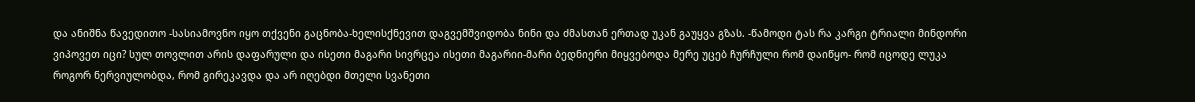და ანიშნა წავედითო -სასიამოვნო იყო თქვენი გაცნობა-ხელისქნევით დაგვემშვიდობა ნინი და ძმასთან ერთად უკან გაუყვა გზას. -წამოდი ტას რა კარგი ტრიალი მინდორი ვიპოვეთ იცი? სულ თოვლით არის დაფარული და ისეთი მაგარი სივრცეა ისეთი მაგარიი-მარი ბედნიერი მიყვებოდა მერე უცებ ჩურჩული რომ დაიწყო- რომ იცოდე ლუკა როგორ ნერვიულობდა, რომ გირეკავდა და არ იღებდი მთელი სვანეთი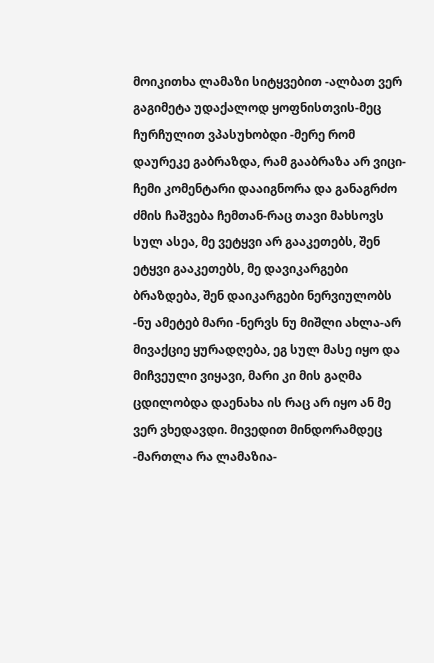მოიკითხა ლამაზი სიტყვებით -ალბათ ვერ გაგიმეტა უდაქალოდ ყოფნისთვის-მეც ჩურჩულით ვპასუხობდი -მერე რომ დაურეკე გაბრაზდა, რამ გააბრაზა არ ვიცი-ჩემი კომენტარი დააიგნორა და განაგრძო ძმის ჩაშვება ჩემთან-რაც თავი მახსოვს სულ ასეა, მე ვეტყვი არ გააკეთებს, შენ ეტყვი გააკეთებს, მე დავიკარგები ბრაზდება, შენ დაიკარგები ნერვიულობს -ნუ ამეტებ მარი -ნერვს ნუ მიშლი ახლა-არ მივაქციე ყურადღება, ეგ სულ მასე იყო და მიჩვეული ვიყავი, მარი კი მის გაღმა ცდილობდა დაენახა ის რაც არ იყო ან მე ვერ ვხედავდი. მივედით მინდორამდეც -მართლა რა ლამაზია-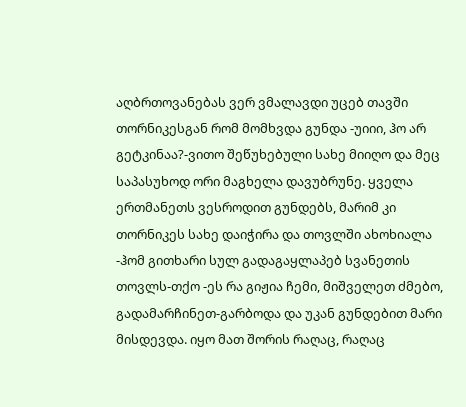აღბრთოვანებას ვერ ვმალავდი უცებ თავში თორნიკესგან რომ მომხვდა გუნდა -უიიი, ჰო არ გეტკინაა?-ვითო შეწუხებული სახე მიიღო და მეც საპასუხოდ ორი მაგხელა დავუბრუნე. ყველა ერთმანეთს ვესროდით გუნდებს, მარიმ კი თორნიკეს სახე დაიჭირა და თოვლში ახოხიალა -ჰომ გითხარი სულ გადაგაყლაპებ სვანეთის თოვლს-თქო -ეს რა გიჟია ჩემი, მიშველეთ ძმებო, გადამარჩინეთ-გარბოდა და უკან გუნდებით მარი მისდევდა. იყო მათ შორის რაღაც, რაღაც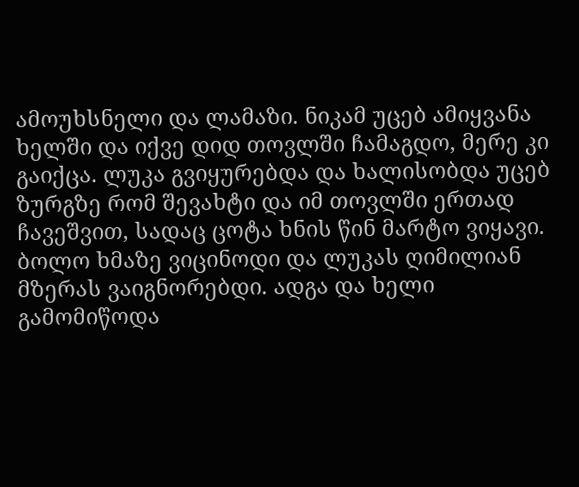ამოუხსნელი და ლამაზი. ნიკამ უცებ ამიყვანა ხელში და იქვე დიდ თოვლში ჩამაგდო, მერე კი გაიქცა. ლუკა გვიყურებდა და ხალისობდა უცებ ზურგზე რომ შევახტი და იმ თოვლში ერთად ჩავეშვით, სადაც ცოტა ხნის წინ მარტო ვიყავი. ბოლო ხმაზე ვიცინოდი და ლუკას ღიმილიან მზერას ვაიგნორებდი. ადგა და ხელი გამომიწოდა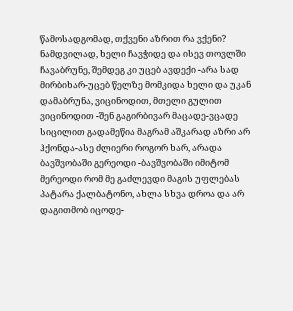წამოსადგომად, თქვენი აზრით რა ვქენი? ნამდვილად, ხელი ჩავჭიდე და ისევ თოვლში ჩავაბრუნე, შემდეგ კი უცებ ავდექი -არა სად მირბიხარ-უცებ წელზე მომკიდა ხელი და უკან დამაბრუნა, ვიცინოდით, მთელი გულით ვიცინოდით -შენ გაგირბივარ მაცადე-ვცადე სიცილით გადამეწია მაგრამ აშკარად აზრი არ ჰქონდა-ასე ძლიერი როგორ ხარ, არადა ბავშვობაში გერეოდი -ბავშვობაში იმიტომ მერეოდი რომ მე გაძლევდი მაგის უფლებას პატარა ქალბატონო, ახლა სხვა დროა და არ დაგითმობ იცოდე-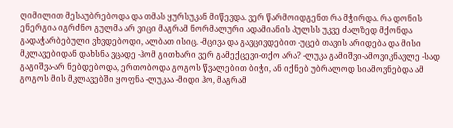ღიმილით მესაუბრებოდა და თმას ყურსუკან მიწევდა. ვერ წარმოიდგენთ რა მჭირდა. რა დონის ენერგია იგრძნო გულმა არ ვიცი მაგრამ ნორმალური ადამიანის პულსს უკვე ძალზედ მქონდა გადაჭარბებული ვხვდებოდი, ალბათ ისიც. -მცივა და გავცივდებით -უცებ თავის არიდება და მისი მკლავებიდან დახსნა ვცადე -ჰომ გითხარი ვერ გამექცევი-თქო არა? -ლუკა გამიშვი-ამოვიკნავლე -სად გაგიშვა-არ ნებდებოდა, ერთობოდა გოგოს წვალებით ბიჭი, ან იქნებ უბრალოდ სიამოვნებდა ამ გოგოს მის მკლავებში ყოფნა -ლუკაა -მიდი ჰო, მაგრამ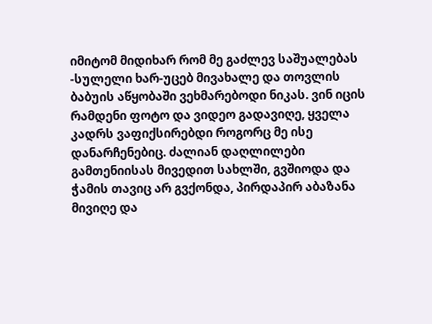იმიტომ მიდიხარ რომ მე გაძლევ საშუალებას -სულელი ხარ-უცებ მივახალე და თოვლის ბაბუის აწყობაში ვეხმარებოდი ნიკას. ვინ იცის რამდენი ფოტო და ვიდეო გადავიღე, ყველა კადრს ვაფიქსირებდი როგორც მე ისე დანარჩენებიც. ძალიან დაღლილები გამთენიისას მივედით სახლში, გვშიოდა და ჭამის თავიც არ გვქონდა, პირდაპირ აბაზანა მივიღე და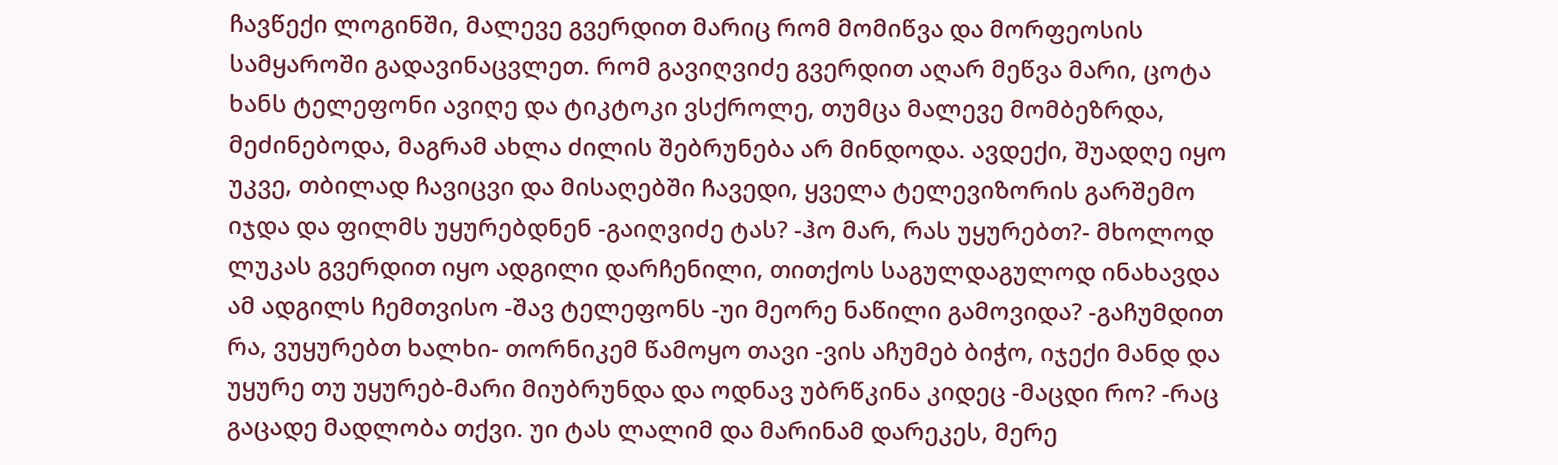ჩავწექი ლოგინში, მალევე გვერდით მარიც რომ მომიწვა და მორფეოსის სამყაროში გადავინაცვლეთ. რომ გავიღვიძე გვერდით აღარ მეწვა მარი, ცოტა ხანს ტელეფონი ავიღე და ტიკტოკი ვსქროლე, თუმცა მალევე მომბეზრდა, მეძინებოდა, მაგრამ ახლა ძილის შებრუნება არ მინდოდა. ავდექი, შუადღე იყო უკვე, თბილად ჩავიცვი და მისაღებში ჩავედი, ყველა ტელევიზორის გარშემო იჯდა და ფილმს უყურებდნენ -გაიღვიძე ტას? -ჰო მარ, რას უყურებთ?- მხოლოდ ლუკას გვერდით იყო ადგილი დარჩენილი, თითქოს საგულდაგულოდ ინახავდა ამ ადგილს ჩემთვისო -შავ ტელეფონს -უი მეორე ნაწილი გამოვიდა? -გაჩუმდით რა, ვუყურებთ ხალხი- თორნიკემ წამოყო თავი -ვის აჩუმებ ბიჭო, იჯექი მანდ და უყურე თუ უყურებ-მარი მიუბრუნდა და ოდნავ უბრწკინა კიდეც -მაცდი რო? -რაც გაცადე მადლობა თქვი. უი ტას ლალიმ და მარინამ დარეკეს, მერე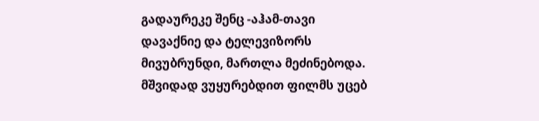გადაურეკე შენც -აჰამ-თავი დავაქნიე და ტელევიზორს მივუბრუნდი, მართლა მეძინებოდა. მშვიდად ვუყურებდით ფილმს უცებ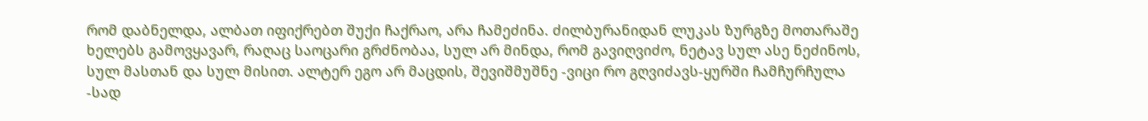რომ დაბნელდა, ალბათ იფიქრებთ შუქი ჩაქრაო, არა ჩამეძინა. ძილბურანიდან ლუკას ზურგზე მოთარაშე ხელებს გამოვყავარ, რაღაც საოცარი გრძნობაა, სულ არ მინდა, რომ გავიღვიძო, ნეტავ სულ ასე ნეძინოს, სულ მასთან და სულ მისით. ალტერ ეგო არ მაცდის, შევიშმუშნე -ვიცი რო გღვიძავს-ყურში ჩამჩურჩულა -სად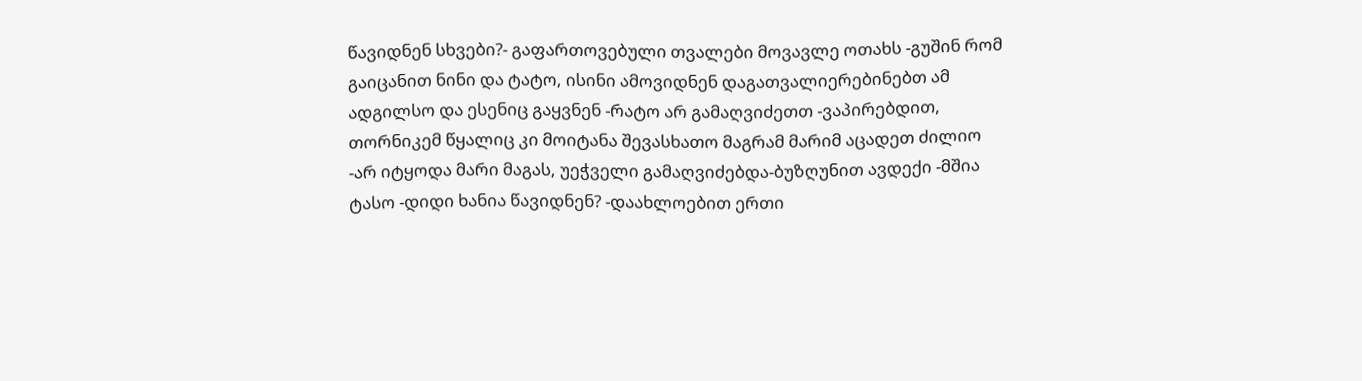წავიდნენ სხვები?- გაფართოვებული თვალები მოვავლე ოთახს -გუშინ რომ გაიცანით ნინი და ტატო, ისინი ამოვიდნენ დაგათვალიერებინებთ ამ ადგილსო და ესენიც გაყვნენ -რატო არ გამაღვიძეთთ -ვაპირებდით, თორნიკემ წყალიც კი მოიტანა შევასხათო მაგრამ მარიმ აცადეთ ძილიო -არ იტყოდა მარი მაგას, უეჭველი გამაღვიძებდა-ბუზღუნით ავდექი -მშია ტასო -დიდი ხანია წავიდნენ? -დაახლოებით ერთი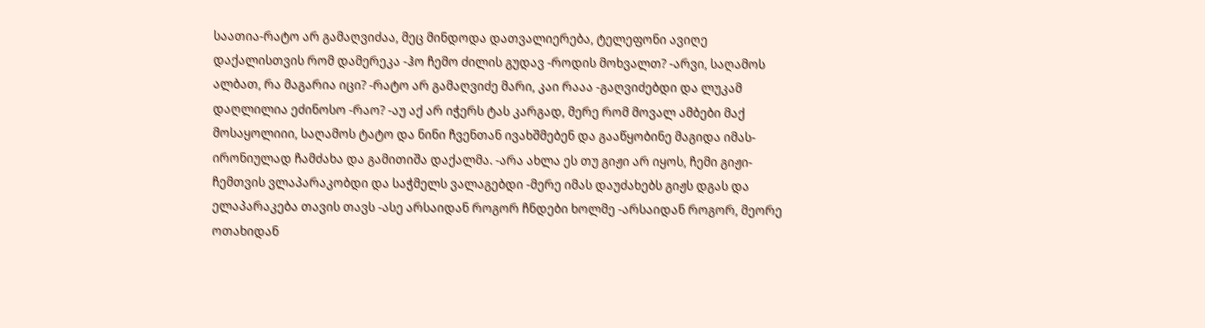საათია-რატო არ გამაღვიძაა, მეც მინდოდა დათვალიერება, ტელეფონი ავიღე დაქალისთვის რომ დამერეკა -ჰო ჩემო ძილის გუდავ -როდის მოხვალთ? -არვი, საღამოს ალბათ, რა მაგარია იცი? -რატო არ გამაღვიძე მარი, კაი რააა -გაღვიძებდი და ლუკამ დაღლილია ეძინოსო -რაო? -აუ აქ არ იჭერს ტას კარგად, მერე რომ მოვალ ამბები მაქ მოსაყოლიიი, საღამოს ტატო და ნინი ჩვენთან ივახშმებენ და გააწყობინე მაგიდა იმას-ირონიულად ჩამძახა და გამითიშა დაქალმა. -არა ახლა ეს თუ გიჟი არ იყოს, ჩემი გიჟი-ჩემთვის ვლაპარაკობდი და საჭმელს ვალაგებდი -მერე იმას დაუძახებს გიჟს დგას და ელაპარაკება თავის თავს -ასე არსაიდან როგორ ჩნდები ხოლმე -არსაიდან როგორ, მეორე ოთახიდან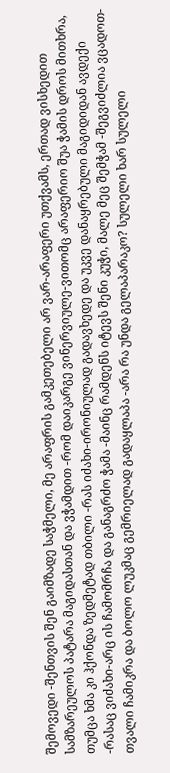შემოვედი -შენთვის შენ გაიმზადე საჭმელი, მე არაფრის გამკეთებელი არ ვარ-არაფერი უთქვამს, ერთად ვისხედით სამზარეულოს პატარა მაგიდასთან და ვჭამდით -რომ დაიკარგე ვინერვიულე-ვითომც არაფერიო შუა ჭამის დროს მითხრა, თუმცა ხმა კი ჰქონდა ზედმეტად თბილი -რას იძახი-ირონიულად გადავხედე და უკვე დანაყრებული მაგიდიდან ავდექი -რასაც ვიძახი-არც ის ჩამომრჩა და განაგრძო ჭამა -მაინც რამდენს იტევს შენი კუჭი, მალე მეც შემჭამ -შეგვიძლია ვცადოთ-თვალი ჩამიკრა და ბოლო ლუკმაც გემრიელად გადაყლაპა -არა რა უნდა გელაპარაკო? სულელი ხარ სულელი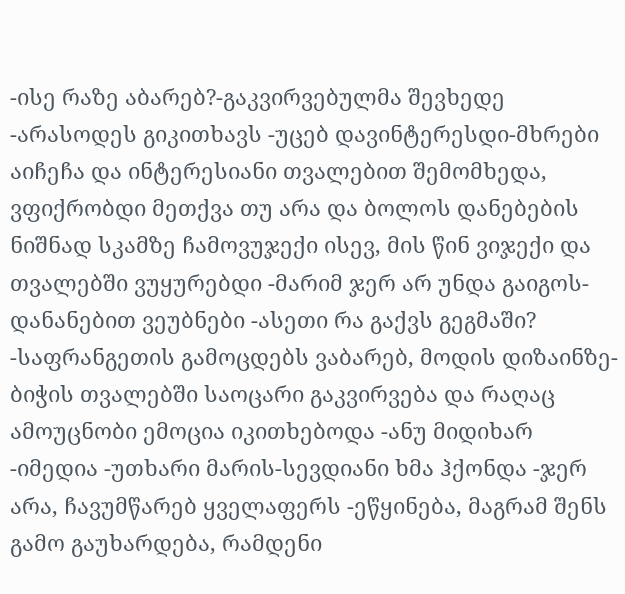-ისე რაზე აბარებ?-გაკვირვებულმა შევხედე -არასოდეს გიკითხავს -უცებ დავინტერესდი-მხრები აიჩეჩა და ინტერესიანი თვალებით შემომხედა, ვფიქრობდი მეთქვა თუ არა და ბოლოს დანებების ნიშნად სკამზე ჩამოვუჯექი ისევ, მის წინ ვიჯექი და თვალებში ვუყურებდი -მარიმ ჯერ არ უნდა გაიგოს-დანანებით ვეუბნები -ასეთი რა გაქვს გეგმაში? -საფრანგეთის გამოცდებს ვაბარებ, მოდის დიზაინზე-ბიჭის თვალებში საოცარი გაკვირვება და რაღაც ამოუცნობი ემოცია იკითხებოდა -ანუ მიდიხარ -იმედია -უთხარი მარის-სევდიანი ხმა ჰქონდა -ჯერ არა, ჩავუმწარებ ყველაფერს -ეწყინება, მაგრამ შენს გამო გაუხარდება, რამდენი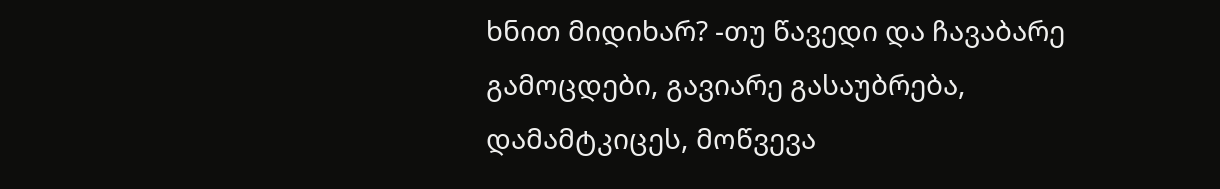ხნით მიდიხარ? -თუ წავედი და ჩავაბარე გამოცდები, გავიარე გასაუბრება, დამამტკიცეს, მოწვევა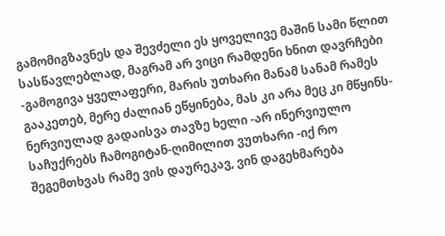გამომიგზავნეს და შევძელი ეს ყოველივე მაშინ სამი წლით სასწავლებლად, მაგრამ არ ვიცი რამდენი ხნით დავრჩები -გამოგივა ყველაფერი, მარის უთხარი მანამ სანამ რამეს გააკეთებ, მერე ძალიან ეწყინება, მას კი არა მეც კი მწყინს- ნერვიულად გადაისვა თავზე ხელი -არ ინერვიულო საჩუქრებს ჩამოგიტან-ღიმილით ვუთხარი -იქ რო შეგემთხვას რამე ვის დაურეკავ, ვინ დაგეხმარება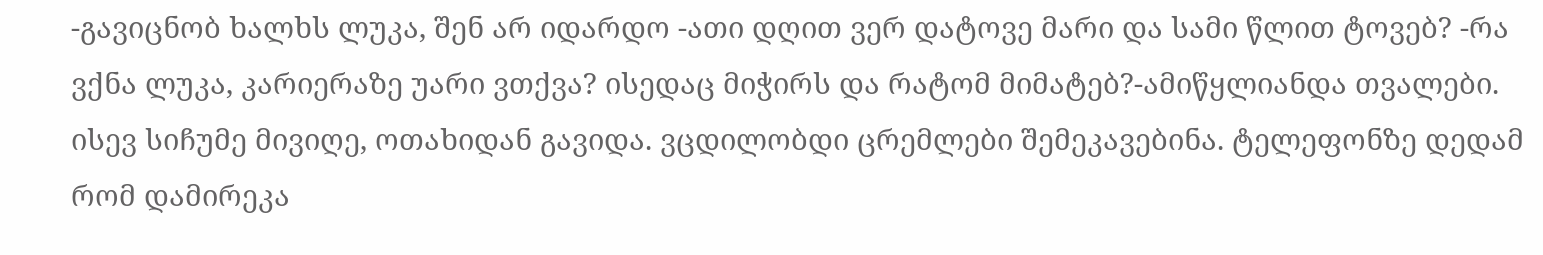-გავიცნობ ხალხს ლუკა, შენ არ იდარდო -ათი დღით ვერ დატოვე მარი და სამი წლით ტოვებ? -რა ვქნა ლუკა, კარიერაზე უარი ვთქვა? ისედაც მიჭირს და რატომ მიმატებ?-ამიწყლიანდა თვალები. ისევ სიჩუმე მივიღე, ოთახიდან გავიდა. ვცდილობდი ცრემლები შემეკავებინა. ტელეფონზე დედამ რომ დამირეკა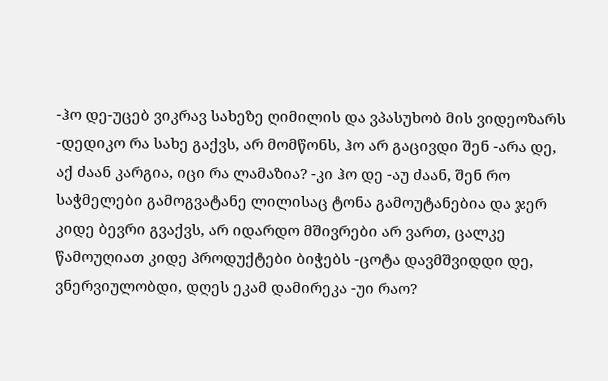-ჰო დე-უცებ ვიკრავ სახეზე ღიმილის და ვპასუხობ მის ვიდეოზარს -დედიკო რა სახე გაქვს, არ მომწონს, ჰო არ გაცივდი შენ -არა დე, აქ ძაან კარგია, იცი რა ლამაზია? -კი ჰო დე -აუ ძაან, შენ რო საჭმელები გამოგვატანე ლილისაც ტონა გამოუტანებია და ჯერ კიდე ბევრი გვაქვს, არ იდარდო მშივრები არ ვართ, ცალკე წამოუღიათ კიდე პროდუქტები ბიჭებს -ცოტა დავმშვიდდი დე, ვნერვიულობდი, დღეს ეკამ დამირეკა -უი რაო?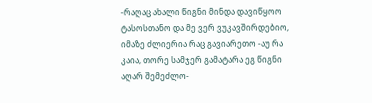-რაღაც ახალი წიგნი მინდა დავიწყოო ტასოსთანო და მე ვერ ვუკავშირდებიო, იმაზე ძლიერია რაც გავიარეთო -აუ რა კაია, თორე სამჯერ გამატარა ეგ წიგნი აღარ შემეძლო-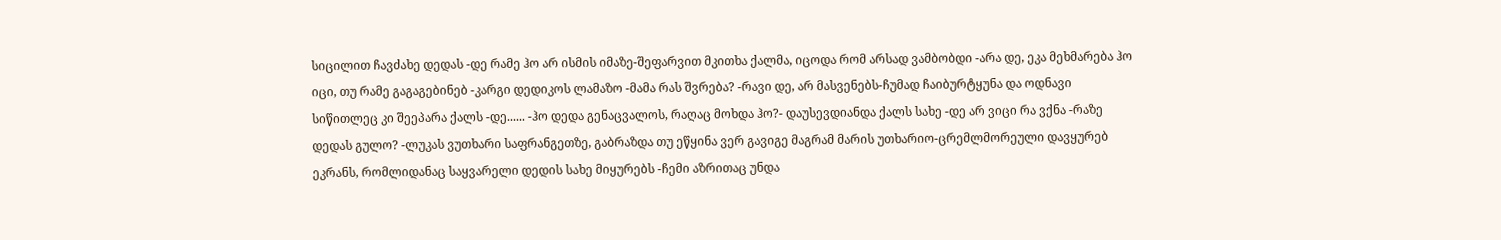სიცილით ჩავძახე დედას -დე რამე ჰო არ ისმის იმაზე-შეფარვით მკითხა ქალმა, იცოდა რომ არსად ვამბობდი -არა დე, ეკა მეხმარება ჰო იცი, თუ რამე გაგაგებინებ -კარგი დედიკოს ლამაზო -მამა რას შვრება? -რავი დე, არ მასვენებს-ჩუმად ჩაიბურტყუნა და ოდნავი სიწითლეც კი შეეპარა ქალს -დე...... -ჰო დედა გენაცვალოს, რაღაც მოხდა ჰო?- დაუსევდიანდა ქალს სახე -დე არ ვიცი რა ვქნა -რაზე დედას გულო? -ლუკას ვუთხარი საფრანგეთზე, გაბრაზდა თუ ეწყინა ვერ გავიგე მაგრამ მარის უთხარიო-ცრემლმორეული დავყურებ ეკრანს, რომლიდანაც საყვარელი დედის სახე მიყურებს -ჩემი აზრითაც უნდა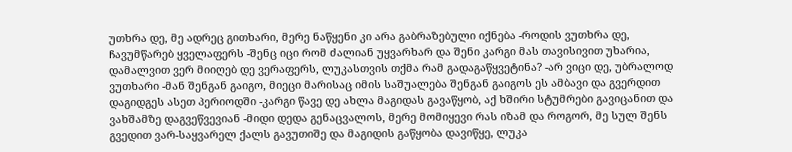უთხრა დე, მე ადრეც გითხარი, მერე ნაწყენი კი არა გაბრაზებული იქნება -როდის ვუთხრა დე, ჩავუმწარებ ყველაფერს -შენც იცი რომ ძალიან უყვარხარ და შენი კარგი მას თავისივით უხარია, დამალვით ვერ მიიღებ დე ვერაფერს, ლუკასთვის თქმა რამ გადაგაწყვეტინა? -არ ვიცი დე, უბრალოდ ვუთხარი -მან შენგან გაიგო, მიეცი მარისაც იმის საშუალება შენგან გაიგოს ეს ამბავი და გვერდით დაგიდგეს ასეთ პერიოდში -კარგი წავე დე ახლა მაგიდას გავაწყობ, აქ ხშირი სტუმრები გავიცანით და ვახშამზე დაგვეწვევიან -მიდი დედა გენაცვალოს, მერე მომიყევი რას იზამ და როგორ, მე სულ შენს გვედით ვარ-საყვარელ ქალს გავუთიშე და მაგიდის გაწყობა დავიწყე, ლუკა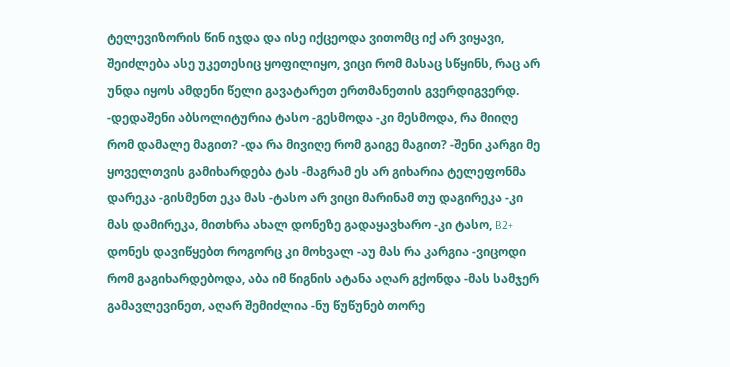ტელევიზორის წინ იჯდა და ისე იქცეოდა ვითომც იქ არ ვიყავი, შეიძლება ასე უკეთესიც ყოფილიყო, ვიცი რომ მასაც სწყინს, რაც არ უნდა იყოს ამდენი წელი გავატარეთ ერთმანეთის გვერდიგვერდ. -დედაშენი აბსოლიტურია ტასო -გესმოდა -კი მესმოდა, რა მიიღე რომ დამალე მაგით? -და რა მივიღე რომ გაიგე მაგით? -შენი კარგი მე ყოველთვის გამიხარდება ტას -მაგრამ ეს არ გიხარია ტელეფონმა დარეკა -გისმენთ ეკა მას -ტასო არ ვიცი მარინამ თუ დაგირეკა -კი მას დამირეკა, მითხრა ახალ დონეზე გადაყავხარო -კი ტასო, B2+ დონეს დავიწყებთ როგორც კი მოხვალ -აუ მას რა კარგია -ვიცოდი რომ გაგიხარდებოდა, აბა იმ წიგნის ატანა აღარ გქონდა -მას სამჯერ გამავლევინეთ, აღარ შემიძლია -ნუ წუწუნებ თორე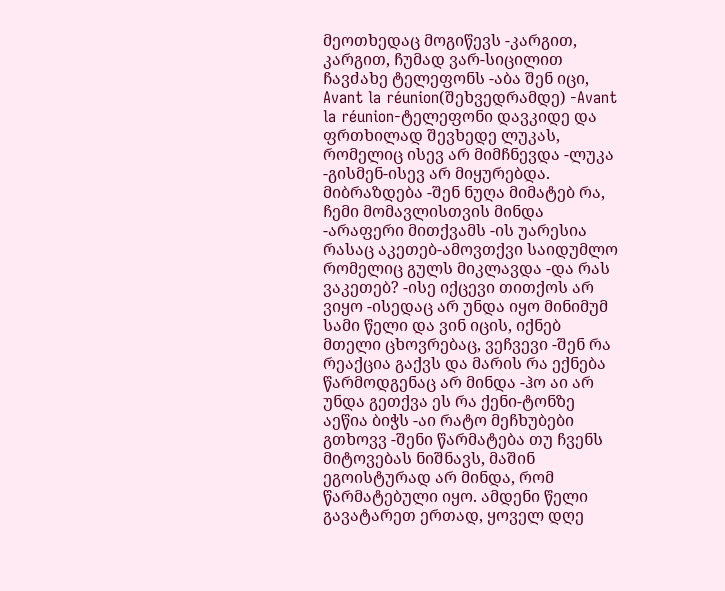მეოთხედაც მოგიწევს -კარგით, კარგით, ჩუმად ვარ-სიცილით ჩავძახე ტელეფონს -აბა შენ იცი, Avant la réunion(შეხვედრამდე) -Avant la réunion-ტელეფონი დავკიდე და ფრთხილად შევხედე ლუკას, რომელიც ისევ არ მიმჩნევდა -ლუკა -გისმენ-ისევ არ მიყურებდა. მიბრაზდება -შენ ნუღა მიმატებ რა, ჩემი მომავლისთვის მინდა -არაფერი მითქვამს -ის უარესია რასაც აკეთებ-ამოვთქვი საიდუმლო რომელიც გულს მიკლავდა -და რას ვაკეთებ? -ისე იქცევი თითქოს არ ვიყო -ისედაც არ უნდა იყო მინიმუმ სამი წელი და ვინ იცის, იქნებ მთელი ცხოვრებაც, ვეჩვევი -შენ რა რეაქცია გაქვს და მარის რა ექნება წარმოდგენაც არ მინდა -ჰო აი არ უნდა გეთქვა ეს რა ქენი-ტონზე აეწია ბიჭს -აი რატო მეჩხუბები გთხოვვ -შენი წარმატება თუ ჩვენს მიტოვებას ნიშნავს, მაშინ ეგოისტურად არ მინდა, რომ წარმატებული იყო. ამდენი წელი გავატარეთ ერთად, ყოველ დღე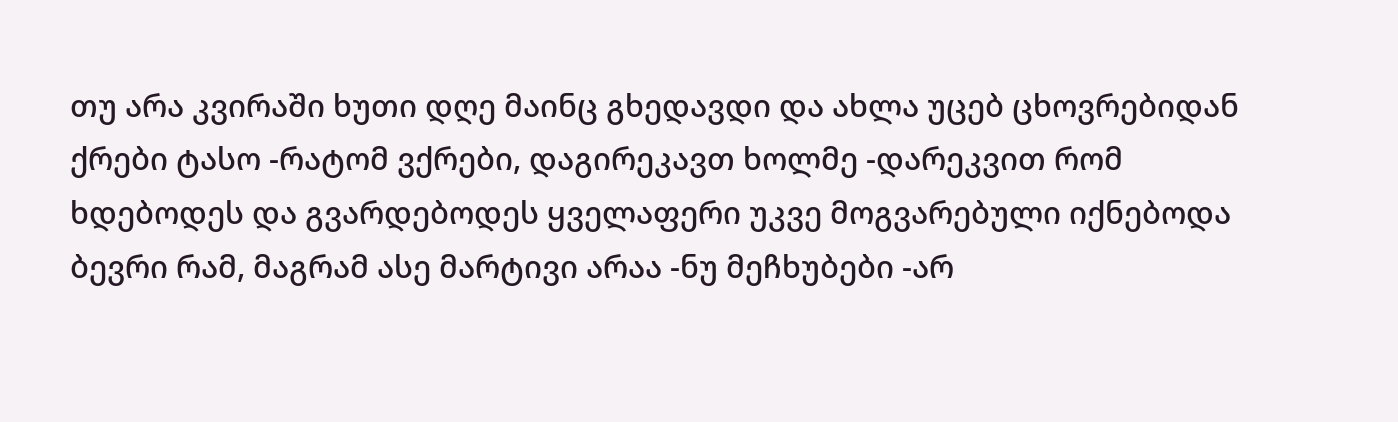თუ არა კვირაში ხუთი დღე მაინც გხედავდი და ახლა უცებ ცხოვრებიდან ქრები ტასო -რატომ ვქრები, დაგირეკავთ ხოლმე -დარეკვით რომ ხდებოდეს და გვარდებოდეს ყველაფერი უკვე მოგვარებული იქნებოდა ბევრი რამ, მაგრამ ასე მარტივი არაა -ნუ მეჩხუბები -არ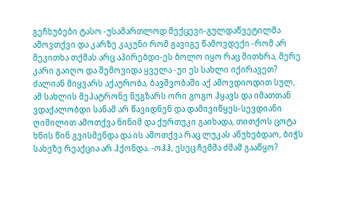გეჩხუბები ტასო -უსამართლოდ მექცევი-გულდაწვეტილმა ამოვთქვი და კარზე კაკუნი რომ გავიგე წამოვდექი -რომ არ მეკითხა თქმას არც აპირებდი-ეს ბოლო იყო რაც მითხრა, მერე კარი გაიღო და შემოვიდა ყველა -უი ეს სახლი იქირავეთ? ძალიან მიყვარს აქაურობა, ბავშვობაში აქ ამოვდიოდით სულ, ამ სახლის მეპატრონე ნუგზარს ორი გოგო ჰყავს და იმათთან ვდაქალობდი სანამ არ წავიდნენ და დამივიწყეს-სევდიანი ღიმილით ამოთქვა ნინიმ და ქურთუკი გაიხადა, თითქოს ცოტა ხნის წინ გვისმენდა და ის ამოთქვა რაც ლუკას აწუხებდაო, ბიჭს სახეზე რეაქცია არ ჰქონდა. -ოჰჰ, ესეც ჩემმა ძმამ გააწყო?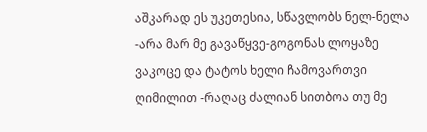აშკარად ეს უკეთესია, სწავლობს ნელ-ნელა -არა მარ მე გავაწყვე-გოგონას ლოყაზე ვაკოცე და ტატოს ხელი ჩამოვართვი ღიმილით -რაღაც ძალიან სითბოა თუ მე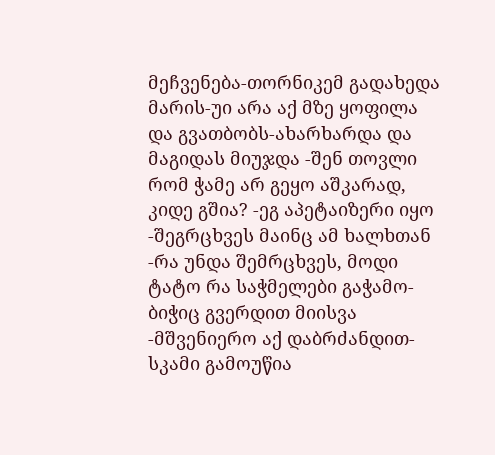მეჩვენება-თორნიკემ გადახედა მარის-უი არა აქ მზე ყოფილა და გვათბობს-ახარხარდა და მაგიდას მიუჯდა -შენ თოვლი რომ ჭამე არ გეყო აშკარად, კიდე გშია? -ეგ აპეტაიზერი იყო -შეგრცხვეს მაინც ამ ხალხთან -რა უნდა შემრცხვეს, მოდი ტატო რა საჭმელები გაჭამო-ბიჭიც გვერდით მიისვა -მშვენიერო აქ დაბრძანდით-სკამი გამოუწია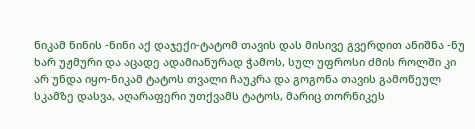ნიკამ ნინის -ნინი აქ დაჯექი-ტატომ თავის დას მისივე გვერდით ანიშნა -ნუ ხარ უჟმური და აცადე ადამიანურად ჭამოს, სულ უფროსი ძმის როლში კი არ უნდა იყო-ნიკამ ტატოს თვალი ჩაუკრა და გოგონა თავის გამოწეულ სკამზე დასვა, აღარაფერი უთქვამს ტატოს, მარიც თორნიკეს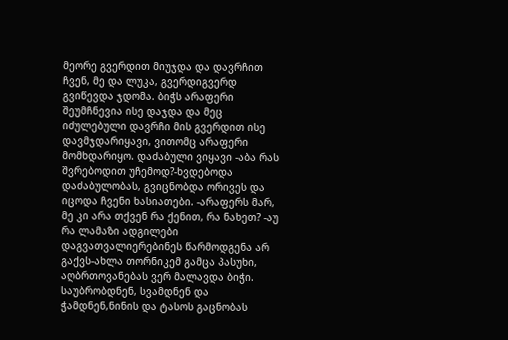მეორე გვერდით მიუჯდა და დავრჩით ჩვენ, მე და ლუკა, გვერდიგვერდ გვიწევდა ჯდომა. ბიჭს არაფერი შეუმჩნევია ისე დაჯდა და მეც იძულებული დავრჩი მის გვერდით ისე დავმჯდარიყავი, ვითომც არაფერი მომხდარიყო. დაძაბული ვიყავი -აბა რას შვრებოდით უჩემოდ?-ხვდებოდა დაძაბულობას, გვიცნობდა ორივეს და იცოდა ჩვენი ხასიათები. -არაფერს მარ, მე კი არა თქვენ რა ქენით, რა ნახეთ? -აუ რა ლამაზი ადგილები დაგვათვალიერებინეს წარმოდგენა არ გაქვს-ახლა თორნიკემ გამცა პასუხი, აღბრთოვანებას ვერ მალავდა ბიჭი. საუბრობდნენ, სვამდნენ და ჭამდნენ,ნინის და ტასოს გაცნობას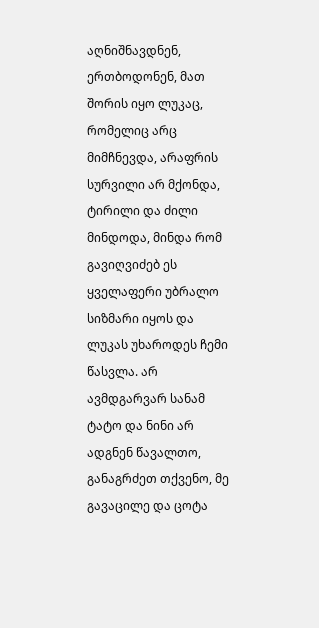აღნიშნავდნენ, ერთბოდონენ, მათ შორის იყო ლუკაც, რომელიც არც მიმჩნევდა, არაფრის სურვილი არ მქონდა, ტირილი და ძილი მინდოდა, მინდა რომ გავიღვიძებ ეს ყველაფერი უბრალო სიზმარი იყოს და ლუკას უხაროდეს ჩემი წასვლა. არ ავმდგარვარ სანამ ტატო და ნინი არ ადგნენ წავალთო, განაგრძეთ თქვენო, მე გავაცილე და ცოტა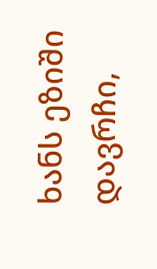ხანს ეზიში დავრჩი,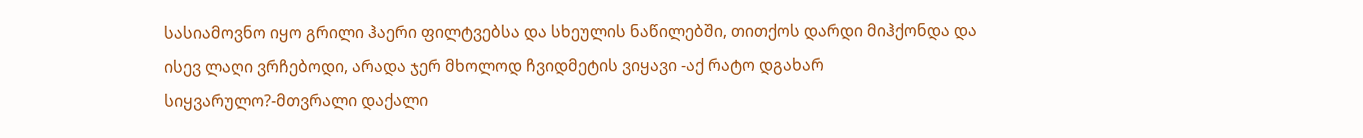სასიამოვნო იყო გრილი ჰაერი ფილტვებსა და სხეულის ნაწილებში, თითქოს დარდი მიჰქონდა და ისევ ლაღი ვრჩებოდი, არადა ჯერ მხოლოდ ჩვიდმეტის ვიყავი -აქ რატო დგახარ სიყვარულო?-მთვრალი დაქალი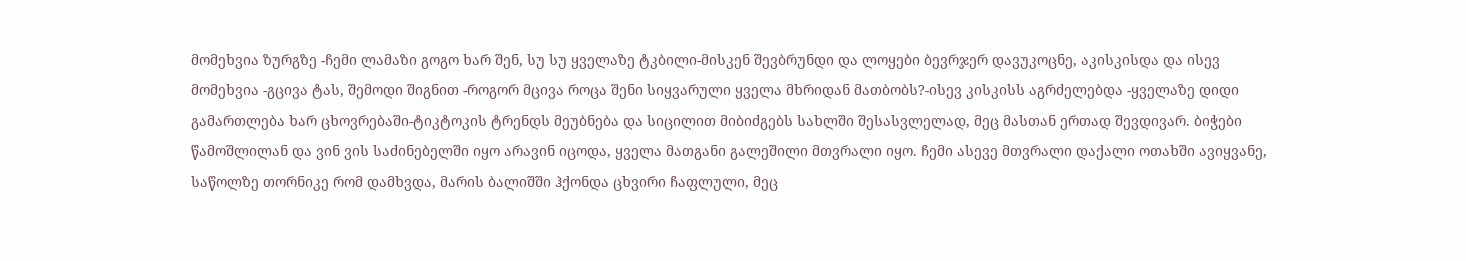მომეხვია ზურგზე -ჩემი ლამაზი გოგო ხარ შენ, სუ სუ ყველაზე ტკბილი-მისკენ შევბრუნდი და ლოყები ბევრჯერ დავუკოცნე, აკისკისდა და ისევ მომეხვია -გცივა ტას, შემოდი შიგნით -როგორ მცივა როცა შენი სიყვარული ყველა მხრიდან მათბობს?-ისევ კისკისს აგრძელებდა -ყველაზე დიდი გამართლება ხარ ცხოვრებაში-ტიკტოკის ტრენდს მეუბნება და სიცილით მიბიძგებს სახლში შესასვლელად, მეც მასთან ერთად შევდივარ. ბიჭები წამოშლილან და ვინ ვის საძინებელში იყო არავინ იცოდა, ყველა მათგანი გალეშილი მთვრალი იყო. ჩემი ასევე მთვრალი დაქალი ოთახში ავიყვანე, საწოლზე თორნიკე რომ დამხვდა, მარის ბალიშში ჰქონდა ცხვირი ჩაფლული, მეც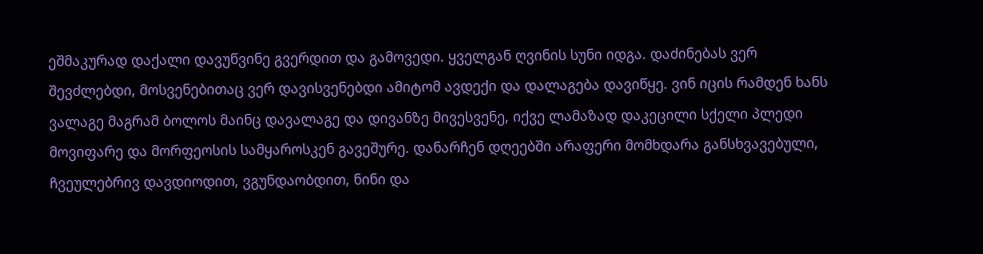ეშმაკურად დაქალი დავუწვინე გვერდით და გამოვედი. ყველგან ღვინის სუნი იდგა. დაძინებას ვერ შევძლებდი, მოსვენებითაც ვერ დავისვენებდი ამიტომ ავდექი და დალაგება დავიწყე. ვინ იცის რამდენ ხანს ვალაგე მაგრამ ბოლოს მაინც დავალაგე და დივანზე მივესვენე, იქვე ლამაზად დაკეცილი სქელი პლედი მოვიფარე და მორფეოსის სამყაროსკენ გავეშურე. დანარჩენ დღეებში არაფერი მომხდარა განსხვავებული, ჩვეულებრივ დავდიოდით, ვგუნდაობდით, ნინი და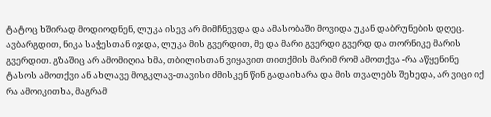ტატოც ხშირად მოდიოდნენ, ლუკა ისევ არ მიმჩნევდა და ამასობაში მოვიდა უკან დაბრუნების დღეც. ავბარგდით, ნიკა საჭესთან იჯდა, ლუკა მის გვერდით, მე და მარი გვერდი გვერდ და თორნიკე მარის გვერდით. გზაშიც არ ამომიღია ხმა, თბილისთან ვიყავით თითქმის მარიმ რომ ამოთქვა -რა აწყენინე ტასოს ამოთქვი ან ახლავე მოგკლავ-თავისი ძმისკენ წინ გადაიხარა და მის თვალებს შეხედა, არ ვიცი იქ რა ამოიკითხა, მაგრამ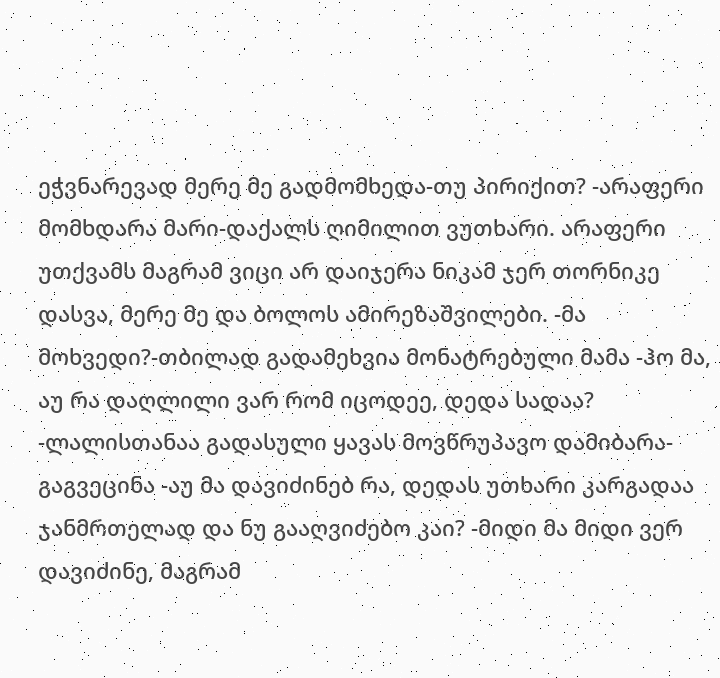ეჭვნარევად მერე მე გადმომხედა-თუ პირიქით? -არაფერი მომხდარა მარი-დაქალს ღიმილით ვუთხარი. არაფერი უთქვამს მაგრამ ვიცი არ დაიჯერა ნიკამ ჯერ თორნიკე დასვა, მერე მე და ბოლოს ამირეზაშვილები. -მა მოხვედი?-თბილად გადამეხვია მონატრებული მამა -ჰო მა, აუ რა დაღლილი ვარ რომ იცოდეე, დედა სადაა? -ლალისთანაა გადასული ყავას მოვწრუპავო დამიბარა-გაგვეცინა -აუ მა დავიძინებ რა, დედას უთხარი კარგადაა ჯანმრთელად და ნუ გააღვიძებო კაი? -მიდი მა მიდი ვერ დავიძინე, მაგრამ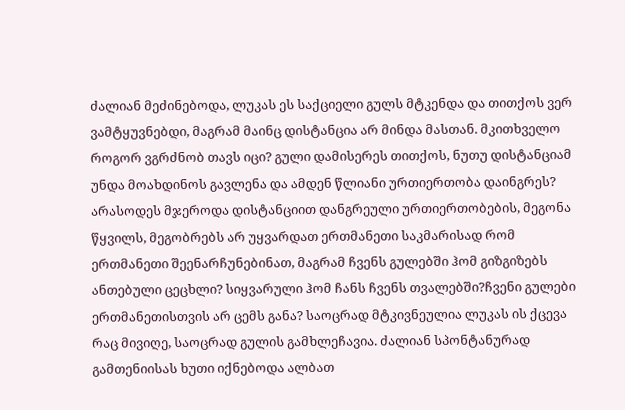ძალიან მეძინებოდა, ლუკას ეს საქციელი გულს მტკენდა და თითქოს ვერ ვამტყუვნებდი, მაგრამ მაინც დისტანცია არ მინდა მასთან. მკითხველო როგორ ვგრძნობ თავს იცი? გული დამისერეს თითქოს, ნუთუ დისტანციამ უნდა მოახდინოს გავლენა და ამდენ წლიანი ურთიერთობა დაინგრეს? არასოდეს მჯეროდა დისტანციით დანგრეული ურთიერთობების, მეგონა წყვილს, მეგობრებს არ უყვარდათ ერთმანეთი საკმარისად რომ ერთმანეთი შეენარჩუნებინათ, მაგრამ ჩვენს გულებში ჰომ გიზგიზებს ანთებული ცეცხლი? სიყვარული ჰომ ჩანს ჩვენს თვალებში?ჩვენი გულები ერთმანეთისთვის არ ცემს განა? საოცრად მტკივნეულია ლუკას ის ქცევა რაც მივიღე, საოცრად გულის გამხლეჩავია. ძალიან სპონტანურად გამთენიისას ხუთი იქნებოდა ალბათ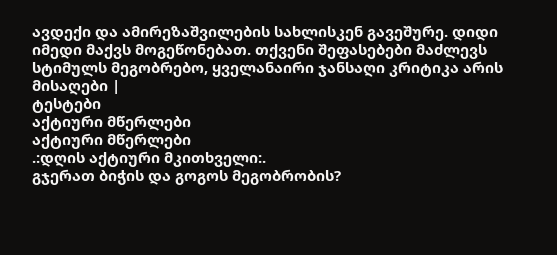ავდექი და ამირეზაშვილების სახლისკენ გავეშურე. დიდი იმედი მაქვს მოგეწონებათ. თქვენი შეფასებები მაძლევს სტიმულს მეგობრებო, ყველანაირი ჯანსაღი კრიტიკა არის მისაღები |
ტესტები
აქტიური მწერლები
აქტიური მწერლები
.:დღის აქტიური მკითხველი:.
გჯერათ ბიჭის და გოგოს მეგობრობის?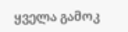ყველა გამოკ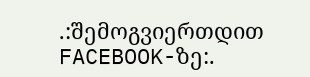.:შემოგვიერთდით FACEBOOK-ზე:.